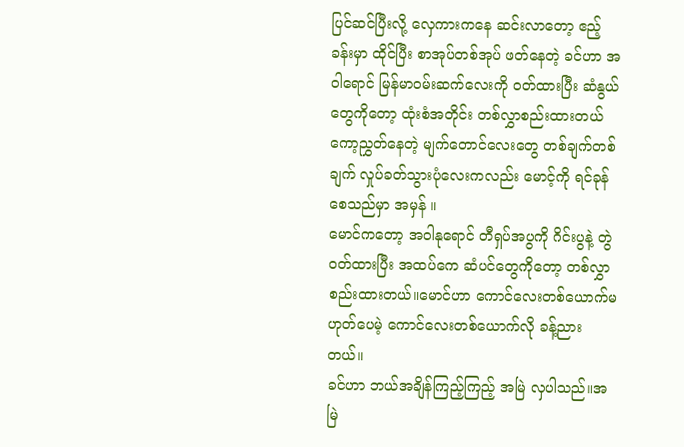ပြင်ဆင်ပြီးလို့ လှေကားကနေ ဆင်းလာတော့ ဧည့်ခန်းမှာ ထိုင်ပြီး စာအုပ်တစ်အုပ် ဖတ်နေတဲ့ ခင်ဟာ အဝါရောင် မြန်မာဝမ်းဆက်လေးကို ဝတ်ထားပြီး ဆံနွယ်တွေကိုတော့ ထုံးစံအတိုင်း တစ်လွှာစည်းထားတယ် ကော့ညွှတ်နေတဲ့ မျက်တောင်လေးတွေ တစ်ချက်တစ်ချက် လှုပ်ခတ်သွားပုံလေးကလည်း မောင့်ကို ရင်ခုန်စေသည်မှာ အမှန် ။
မောင်ကတော့ အဝါနုရောင် တီရှပ်အပွကို ဂိင်းပွနဲ့ တွဲဝတ်ထားပြီး အထပ်ကေ ဆံပင်တွေကိုတော့ တစ်လွှာ စည်းထားတယ်။မောင်ဟာ ကောင်လေးတစ်ယောက်မဟုတ်ပေမဲ့ ကောင်လေးတစ်ယောက်လို ခန့်ညားတယ်။
ခင်ဟာ ဘယ်အချိန်ကြည့်ကြည့် အမြဲ လှပါသည်။အမြဲ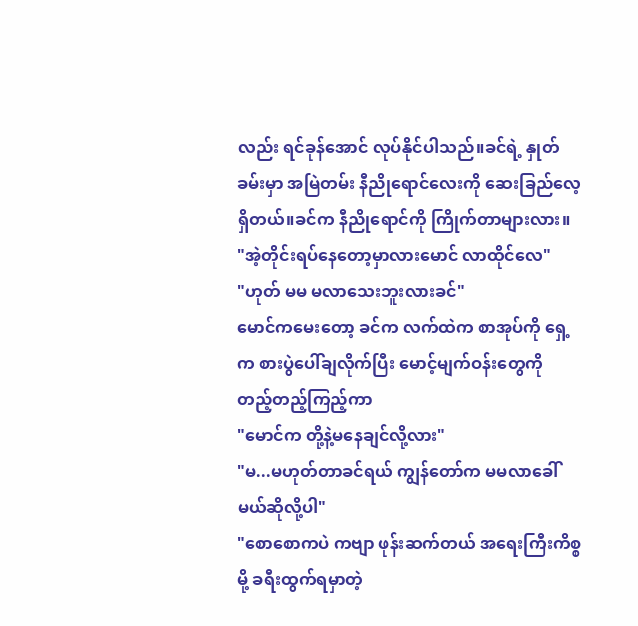လည်း ရင်ခုန်အောင် လုပ်နိုင်ပါသည်။ခင်ရဲ့ နှုတ်ခမ်းမှာ အမြဲတမ်း နီညိုရောင်လေးကို ဆေးခြည်လေ့ရှိတယ်။ခင်က နီညိုရောင်ကို ကြိုက်တာများလား။
"အဲ့တိုင်းရပ်နေတော့မှာလားမောင် လာထိုင်လေ"
"ဟုတ် မမ မလာသေးဘူးလားခင်"
မောင်ကမေးတော့ ခင်က လက်ထဲက စာအုပ်ကို ရှေ့က စားပွဲပေါ်ချလိုက်ပြီး မောင့်မျက်ဝန်းတွေကို တည့်တည့်ကြည့်ကာ
"မောင်က တို့နဲ့မနေချင်လို့လား"
"မ...မဟုတ်တာခင်ရယ် ကျွန်တော်က မမလာခေါ်မယ်ဆိုလို့ပါ"
"စောစောကပဲ ကဗျာ ဖုန်းဆက်တယ် အရေးကြီးကိစ္စမို့ ခရီးထွက်ရမှာတဲ့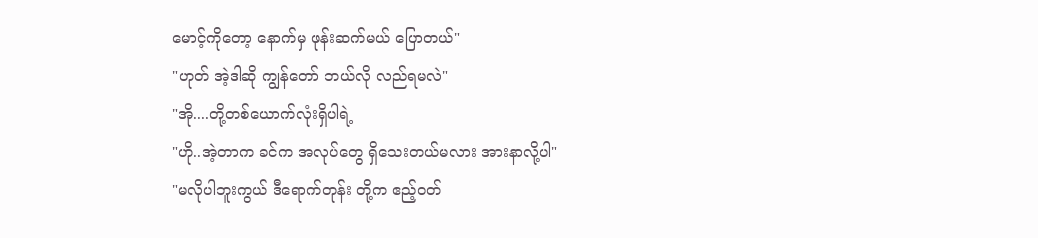မောင့်ကိုတော့ နောက်မှ ဖုန်းဆက်မယ် ပြောတယ်"
"ဟုတ် အဲ့ဒါဆို ကျွန်တော် ဘယ်လို လည်ရမလဲ"
"အို....တို့တစ်ယောက်လုံးရှိပါရဲ့
"ဟို..အဲ့တာက ခင်က အလုပ်တွေ ရှိသေးတယ်မလား အားနာလို့ပါ"
"မလိုပါဘူးကွယ် ဒီရောက်တုန်း တို့က ဧည့်ဝတ်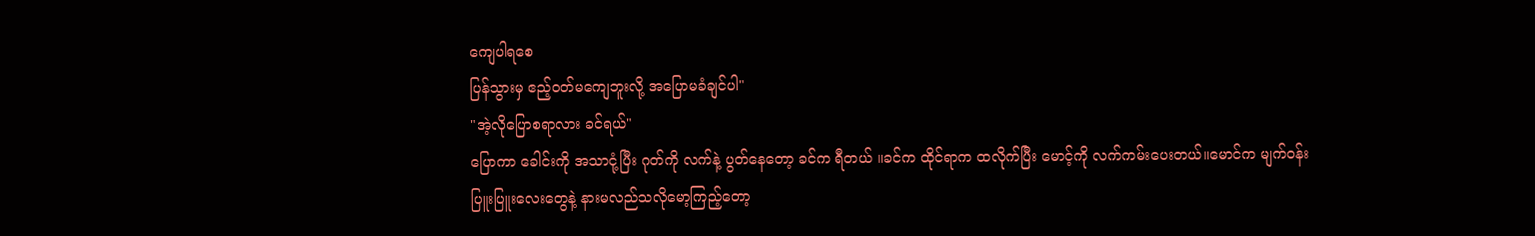ကျေပါရစေ
ပြန်သွားမှ ဧည့်ဝတ်မကျေဘူးလို့ အပြောမခံချင်ပါ"
"အဲ့လိုပြောစရာလား ခင်ရယ်"
ပြောကာ ခေါင်းကို အသာငုံ့ပြီး ဂုတ်ကို လက်နဲ့ ပွတ်နေတော့ ခင်က ရီတယ် ။ခင်က ထိုင်ရာက ထလိုက်ပြီး မောင့်ကို လက်ကမ်းပေးတယ်။မောင်က မျက်ဝန်းပြူးပြူးလေးတွေနဲ့ နားမလည်သလိုမော့ကြည့်တော့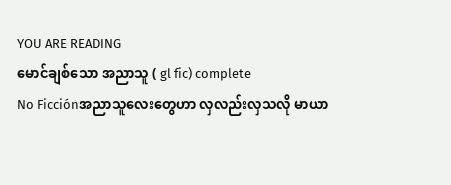YOU ARE READING
မောင်ချစ်သော အညာသူ ( gl fic) complete
No Ficciónအညာသူလေးတွေဟာ လှလည်းလှသလို မာယာ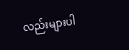လည်းများပါ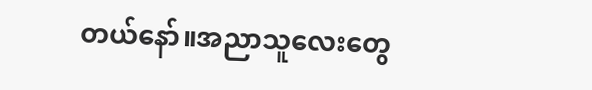တယ်နော်။အညာသူလေးတွေ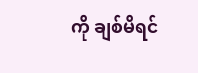ကို ချစ်မိရင်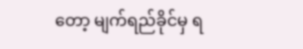တော့ မျက်ရည်ခိုင်မှ ရ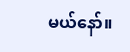မယ်နော်။